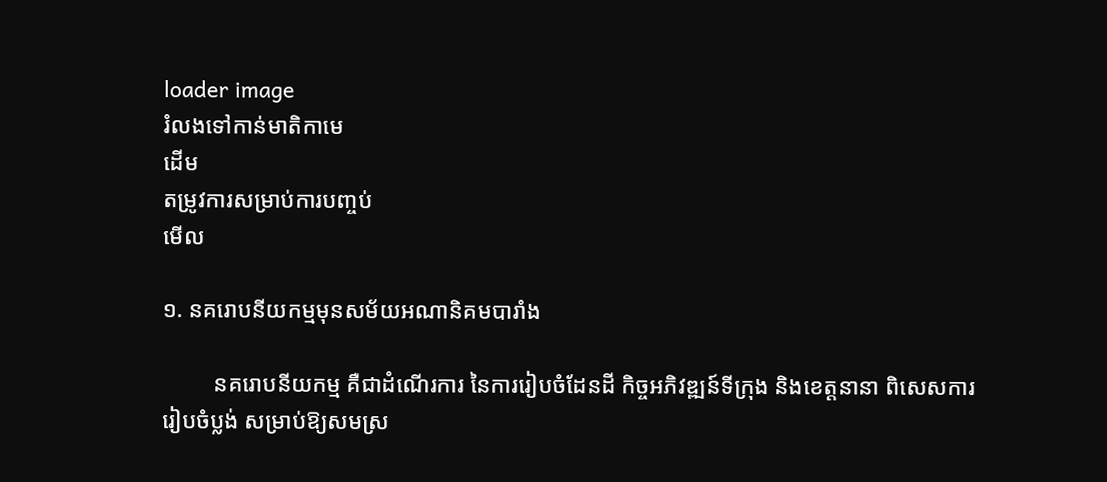loader image
រំលងទៅកាន់មាតិកាមេ
ដើម
តម្រូវការសម្រាប់ការបញ្ចប់
មើល

១. នគរោបនីយកម្មមុនសម័យអណានិគមបារាំង

         នគរោបនីយកម្ម គឺជាដំណើរការ នៃការរៀបចំដែនដី កិច្ចអភិវឌ្ឍន៍ទីក្រុង និងខេត្តនានា ពិសេសការរៀបចំប្លង់ សម្រាប់ឱ្យសមស្រ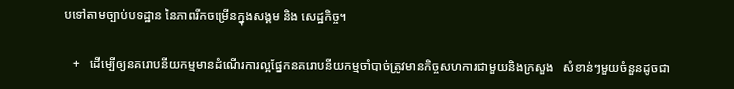បទៅតាមច្បាប់បទដ្ឋាន នៃភាពរីកចម្រើនក្នុងសង្គម និង សេដ្ឋកិច្ច។

   +   ដើម្បើឲ្យនគរោបនីយកម្មមានដំណើរការល្អផ្នែកនគរោបនីយកម្មចាំបាច់ត្រូវមានកិច្ចសហការជាមួយនិងក្រសួង   សំខាន់ៗមួយចំនួនដូចជា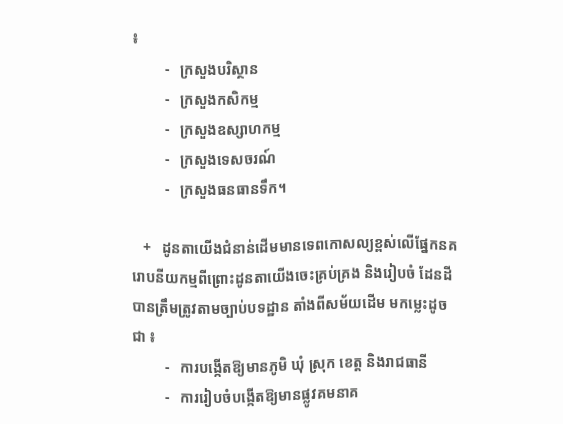៖
         -   ក្រសួងបរិស្ថាន
         -   ក្រសួងកសិកម្ម
         -   ក្រសួងឧស្សាហកម្ម
         -   ក្រសួងទេសចរណ៍
         -   ក្រសួងធនធានទឹក។

   +   ដូនតាយើងជំនាន់ដើមមានទេពកោសល្យខ្ពស់លើផ្នែកនគរោបនីយកម្មពីព្រោះដូនតាយើងចេះគ្រប់គ្រង និងរៀបចំ ដែនដីបានត្រឹមត្រូវតាមច្បាប់បទដ្ឋាន តាំងពីសម័យដើម មកម្លេះដូចជា ៖
         -   ការបង្កើតឱ្យមានភូមិ ឃុំ ស្រុក ខេត្ត និងរាជធានី
         -   ការរៀបចំបង្កើតឱ្យមានផ្លូវគមនាគ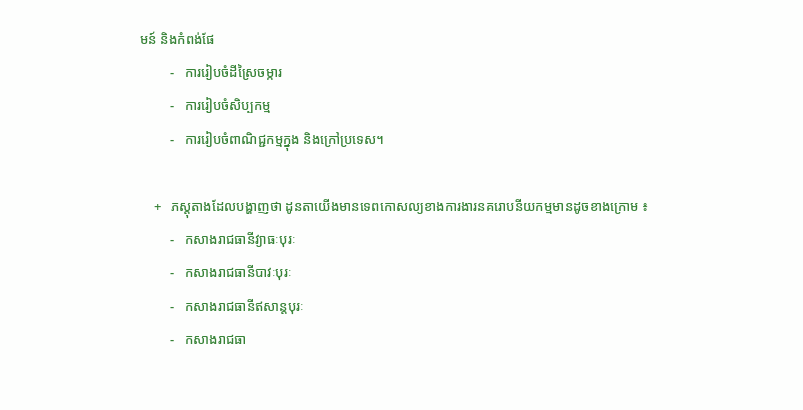មន៍ និងកំពង់ផែ
         -   ការរៀបចំដីស្រៃចម្ការ
         -   ការរៀបចំសិប្បកម្ម
         -   ការរៀបចំពាណិជ្ជកម្មក្នុង និងក្រៅប្រទេស។

    +   ភស្តុតាងដែលបង្ហាញថា ដូនតាយើងមានទេពកោសល្យខាងការងារនគរោបនីយកម្មមានដូចខាងក្រោម ៖
         -   កសាងរាជធានីវ្យាធៈបុរៈ
         -   កសាងរាជធានីបាវៈបុរៈ
         -   កសាងរាជធានីឥសាន្តបុរៈ
         -   កសាងរាជធា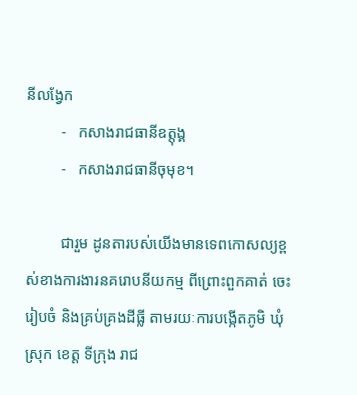នីលង្វែក
         -   កសាងរាជធានីឧត្តុង្គ
         -   កសាងរាជធានីចុមុខ។

         ជារួម ដូនតារបស់យើងមានទេពកោសល្យខ្ពស់ខាងការងារនគរោបនីយកម្ម ពីព្រោះពួកគាត់ ចេះរៀបចំ និងគ្រប់គ្រងដីធ្លី តាមរយៈការបង្កើតភូមិ ឃុំ ស្រុក ខេត្ត ទីក្រុង រាជ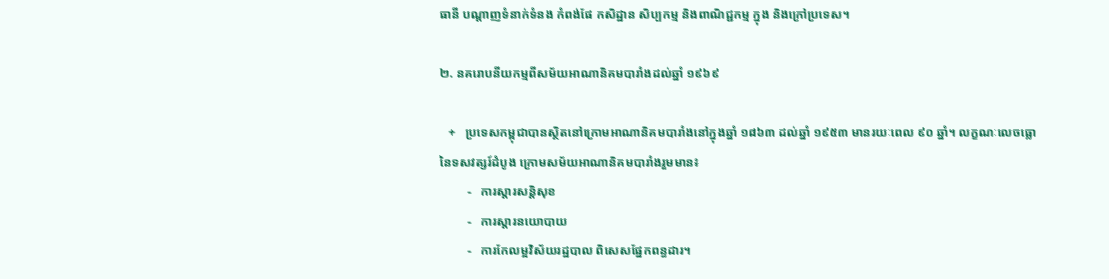ធានី បណ្តាញទំនាក់ទំនង កំពង់ផែ កសិដ្ឋាន សិប្បកម្ម និងពាណិជ្ជកម្ម ក្នុង និងក្រៅប្រទេស។

២. នគរោបនីយកម្មពីសម័យអាណានិគមបារាំងដល់ឆ្នាំ ១៩៦៩

   +   ប្រទេសកម្ពុជាបានស្ថិតនៅក្រោមអាណានិគមបារាំងនៅក្នុងឆ្នាំ ១៨៦៣ ដល់ឆ្នាំ ១៩៥៣ មានរយៈពេល ៩០ ឆ្នាំ។ លក្ខណៈលេចធ្លោនៃទសវត្សរ៍ដំបូង ក្រោមសម័យអាណានិគមបារាំងរួមមាន៖
         -   ការស្តារសន្តិសុខ
         -   ការស្តារនយោបាយ
         -   ការកែលម្អវិស័យរដ្ឋបាល ពិសេសផ្នែកពន្ធដារ។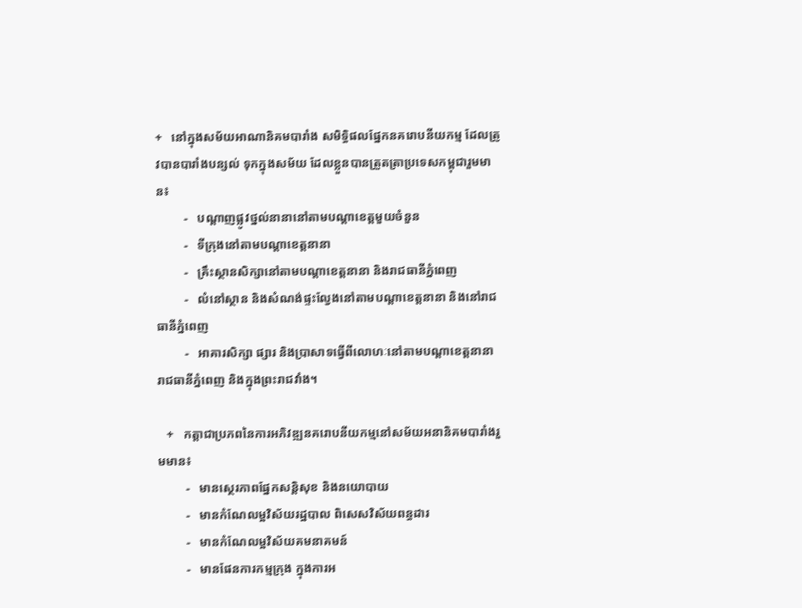+   នៅក្នុងសម័យអាណានិគមបារាំង សមិទ្ធិផលផ្នែកនគរោបនីយកម្ម ដែលត្រូវបានបារាំងបន្សល់ ទុកក្នុងសម័យ ដែលខ្លួនបានត្រួតតា្រប្រទេសកម្ពុជារួមមាន៖
         -   បណ្តាញផ្លូវថ្នល់នានានៅតាមបណ្តាខេត្តមួយចំនួន
         -   ទីក្រុងនៅតាមបណ្តាខេត្តនានា
         -   គ្រឹះស្ថានសិក្សានៅតាមបណ្តាខេត្តនានា និងរាជធានីភ្នំពេញ
         -   លំនៅស្ថាន និងសំណង់ផ្ទះល្វែងនៅតាមបណ្តាខេត្តនានា និងនៅរាជធានីភ្នំពេញ
         -   អាគារសិក្សា ផ្សារ និងប្រាសាទធ្វើពីលោហៈនៅតាមបណ្តាខេត្តនានា រាជធានីភ្នំពេញ និងក្នុងព្រះរាជវាំង។

   +   កត្តាជាប្រភពនៃការអភិវឌ្ឍនគរោបនីយកម្មនៅសម័យអនានិគមបារាំងរួមមាន៖
         -   មានស្ថេរភាពផ្នែកសន្តិសុខ និងនយោបាយ
         -   មានកំណែលម្អវិស័យរដ្ឋបាល ពិសេសវិស័យពន្ធដារ
         -   មានកំណែលម្អវិស័យគមនាគមន៍
         -   មានផែនការកម្មក្រុង ក្នុងការអ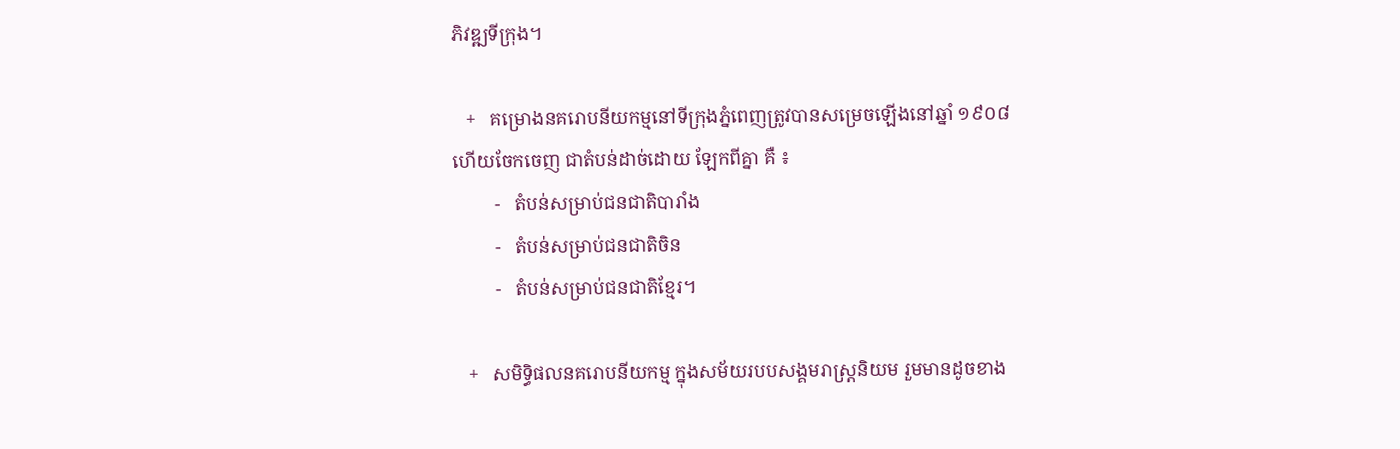ភិវឌ្ឍទីក្រុង។

   +   គម្រោងនគរោបនីយកម្មនៅទីក្រុងភ្នំពេញត្រូវបានសម្រេចឡើងនៅឆ្នាំ ១៩០៨ ហើយចែកចេញ ជាតំបន់ដាច់ដោយ ឡែកពីគ្នា គឺ ៖
         -   តំបន់សម្រាប់ជនជាតិបារាំង
         -   តំបន់សម្រាប់ជនជាតិចិន
         -   តំបន់សម្រាប់ជនជាតិខ្មែរ។

   +   សមិទ្ធិផលនគរោបនីយកម្ម ក្នុងសម័យរបបសង្គមរាស្រ្តនិយម រួមមានដូចខាង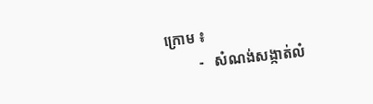ក្រោម ៖
         -   សំណង់សង្កាត់លំ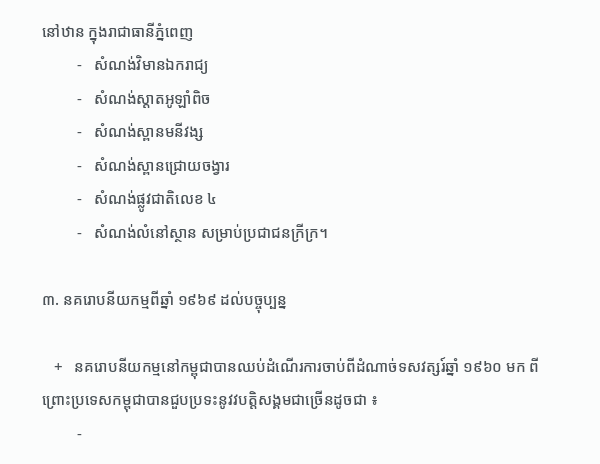នៅឋាន ក្នុងរាជាធានីភ្នំពេញ
         -   សំណង់វិមានឯករាជ្យ
         -   សំណង់ស្តាតអូឡាំពិច
         -   សំណង់ស្ពានមនីវង្ស
         -   សំណង់ស្ពានជ្រោយចង្វារ
         -   សំណង់ផ្លូវជាតិលេខ ៤
         -   សំណង់លំនៅស្ថាន សម្រាប់ប្រជាជនក្រីក្រ។

៣. នគរោបនីយកម្មពីឆ្នាំ ១៩៦៩ ដល់បច្ចុប្បន្ន

   +   នគរោបនីយកម្មនៅកម្ពុជាបានឈប់ដំណើរការចាប់ពីដំណាច់ទសវត្សរ៍ឆ្នាំ ១៩៦០ មក ពីព្រោះប្រទេសកម្ពុជាបានជួបប្រទះនូវវបត្តិសង្គមជាច្រើនដូចជា ៖
         -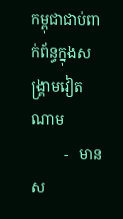កម្ពុជាជាប់ពាក់ព័ន្ធក្នុងសង្រ្គាមវៀតណាម
         -   មានស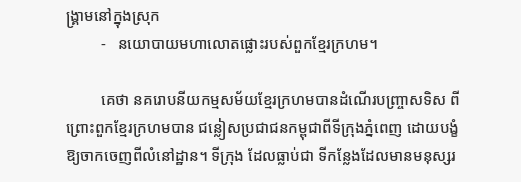ង្គ្រាមនៅក្នុងស្រុក
         -   នយោបាយមហាលោតផ្លោះរបស់ពួកខ្មែរក្រហម។

         គេថា នគរោបនីយកម្មសម័យខ្មែរក្រហមបានដំណើរបញ្ច្រាសទិស ពីព្រោះពួកខ្មែរក្រហមបាន ជន្លៀសប្រជាជនកម្ពុជាពីទីក្រុងភ្នំពេញ ដោយបង្ខំឱ្យចាកចេញពីលំនៅដ្ឋាន។ ទីក្រុង ដែលធ្លាប់ជា ទីកន្លែងដែលមានមនុស្សរ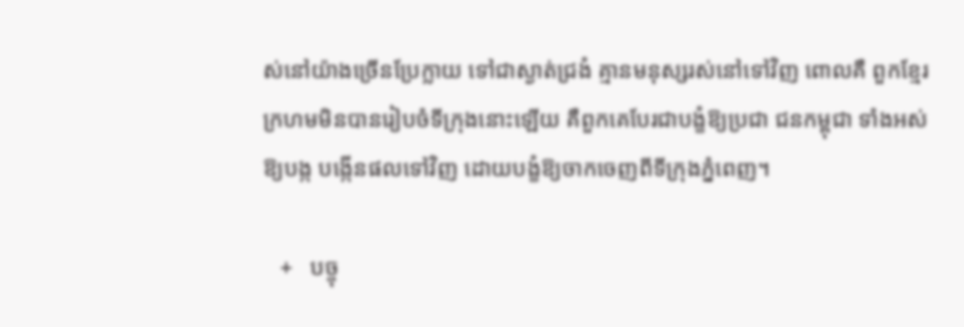ស់នៅយ៉ាងច្រើនប្រែក្លាយ ទៅជាស្ងាត់ជ្រងំ គ្មានមនុស្សរស់នៅទៅវិញ ពោលគឺ ពួកខ្មែរក្រហមមិនបានរៀបចំទីក្រុងនោះឡើយ គឺពួកគេបែរជាបង្ខំឱ្យប្រជា ជនកម្ពុជា ទាំងអស់ឱ្យបង្ក បង្កើនផលទៅវិញ ដោយបង្ខំឱ្យចាកចេញពីទីក្រុងភ្នំពេញ។

   +   បច្ចុ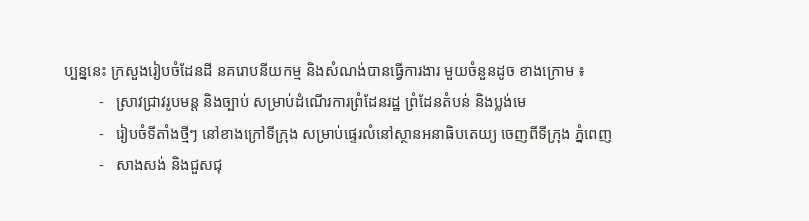ប្បន្ននេះ ក្រសួងរៀបចំដែនដី នគរោបនីយកម្ម និងសំណង់បានធ្វើការងារ មួយចំនួនដូច ខាងក្រោម ៖
         -   ស្រាវជ្រាវរូបមន្ត និងច្បាប់ សម្រាប់ដំណើរការព្រំដែនរដ្ឋ ព្រំដែនតំបន់ និងប្លង់មេ
         -   រៀបចំទីតាំងថ្មីៗ នៅខាងក្រៅទីក្រុង សម្រាប់ផ្ទេរលំនៅស្ថានអនាធិបតេយ្យ ចេញពីទីក្រុង ភ្នំពេញ
         -   សាងសង់ និងជួសជុ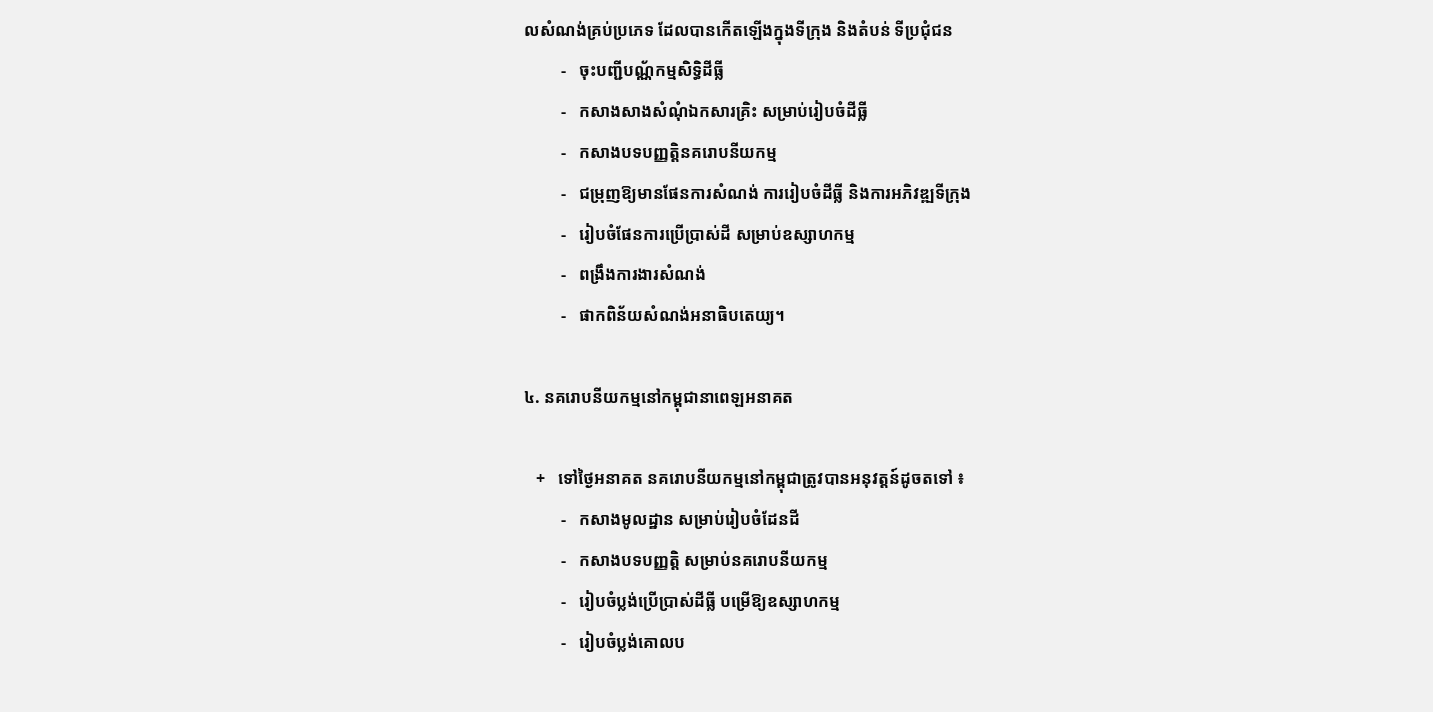លសំណង់គ្រប់ប្រភេទ ដែលបានកើតឡើងក្នុងទីក្រុង និងតំបន់ ទីប្រជុំជន
         -   ចុះបញ្ជីបណ្ណ័កម្មសិទ្ធិដីធ្លី
         -   កសាងសាងសំណុំឯកសារគ្រិះ សម្រាប់រៀបចំដីធ្លី
         -   កសាងបទបញ្ញត្តិនគរោបនីយកម្ម
         -   ជម្រុញឱ្យមានផែនការសំណង់ ការរៀបចំដីធ្លី និងការអភិវឌ្ឍទីក្រុង
         -   រៀបចំផែនការប្រើប្រាស់ដី សម្រាប់ឧស្សាហកម្ម
         -   ពង្រឹងការងារសំណង់
         -   ផាកពិន័យសំណង់អនាធិបតេយ្យ។

៤. នគរោបនីយកម្មនៅកម្ពុជានាពេឡអនាគត

   +   ទៅថ្ងៃអនាគត នគរោបនីយកម្មនៅកម្ពុជាត្រូវបានអនុវត្តន៍ដូចតទៅ ៖
         -   កសាងមូលដ្ឋាន សម្រាប់រៀបចំដែនដី
         -   កសាងបទបញ្ញត្តិ សម្រាប់នគរោបនីយកម្ម
         -   រៀបចំប្លង់ប្រើប្រាស់ដីធ្លី បម្រើឱ្យឧស្សាហកម្ម
         -   រៀបចំប្លង់គោលប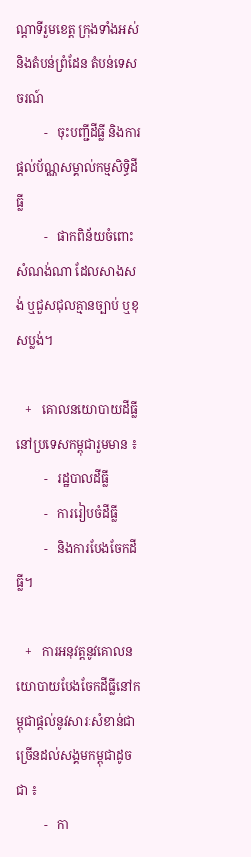ណ្តាទីរួមខេត្ត ក្រុងទាំងអស់ និងតំបន់ព្រំដែន តំបន់ទេសចរណ៍
         -   ចុះបញ្ជីដីធ្លី និងការផ្តល់ប័ណ្ណសម្គាល់កម្មសិទ្ធិដីធ្លី
         -   ផាកពិន័យចំពោះសំណង់ណា ដែលសាងសង់ ឬជួសជុលគ្មានច្បាប់ ឬខុសប្លង់។

   +   គោលនយោបាយដីធ្លីនៅប្រទេសកម្ពុជារួមមាន ៖
         -   រដ្ឋបាលដីធ្លី
         -   ការរៀបចំដីធ្លី
         -   និងការបែងចែកដីធ្លី។

   +   ការអនុវត្តនូវគោលនយោបាយបែងចែកដីធ្លីនៅកម្ពុជាផ្តល់នូវសារៈសំខាន់ជាច្រើនដល់សង្គមកម្ពុជាដូចជា ៖
         -   កា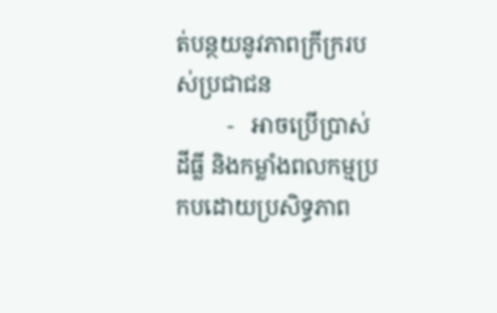ត់បន្ថយនូវភាពក្រីក្ររបស់ប្រជាជន
         -   អាចប្រើប្រាស់ដីធ្លី និងកម្លាំងពលកម្មប្រកបដោយប្រសិទ្ធភាព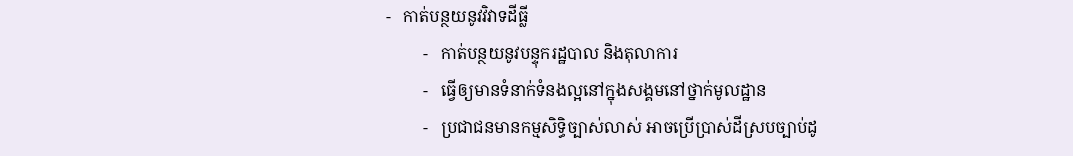-   កាត់បន្ថយនូវវិវាទដីធ្លី
         -   កាត់បន្ថយនូវបន្ទុករដ្ឋបាល និងតុលាការ
         -   ធ្វើឲ្យមានទំនាក់ទំនងល្អនៅក្នុងសង្គមនៅថ្នាក់មូលដ្ឋាន
         -   ប្រជាជនមានកម្មសិទ្ធិច្បាស់លាស់ អាចប្រើប្រាស់ដីស្របច្បាប់ដូ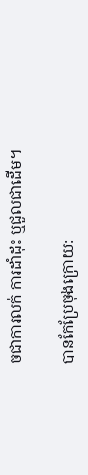ចជាការលក់ ការដាំដុះ ឬជួលជាដើម។

បានកែប្រែចុងក្រោយ: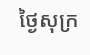ថ្ងៃសុក្រ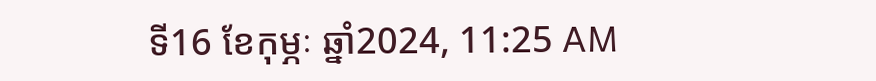ទី16 ខែកុម្ភៈ ឆ្នាំ2024, 11:25 AM